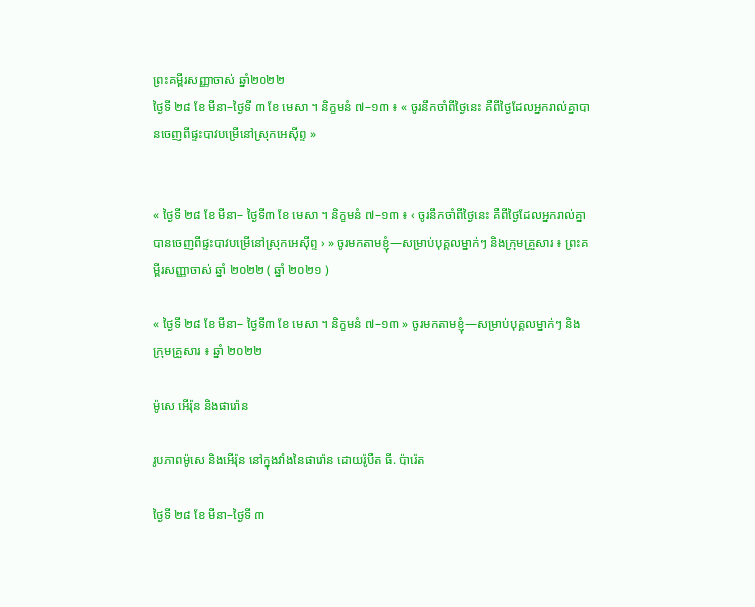ព្រះគម្ពីរសញ្ញាចាស់ ឆ្នាំ២០២២
ថ្ងៃទី ២៨ ខែ មីនា–ថ្ងៃទី ៣ ខែ មេសា ។ និក្ខមនំ ៧–១៣ ៖ « ចូរនឹកចាំពីថ្ងៃនេះ គឺពីថ្ងៃដែលអ្នករាល់គ្នាបានចេញពីផ្ទះបាវបម្រើនៅស្រុកអេស៊ីព្ទ »


« ថ្ងៃទី ២៨ ខែ មីនា– ថ្ងៃទី៣ ខែ មេសា ។ និក្ខមនំ ៧–១៣ ៖ ‹ ចូរនឹកចាំពីថ្ងៃនេះ គឺពីថ្ងៃដែលអ្នករាល់គ្នាបានចេញពីផ្ទះបាវបម្រើនៅស្រុកអេស៊ីព្ទ › » ចូរមកតាមខ្ញុំ—សម្រាប់បុគ្គលម្នាក់ៗ និងក្រុមគ្រួសារ ៖ ព្រះគម្ពីរសញ្ញាចាស់ ឆ្នាំ ២០២២ ( ឆ្នាំ ២០២១ )

« ថ្ងៃទី ២៨ ខែ មីនា– ថ្ងៃទី៣ ខែ មេសា ។ និក្ខមនំ ៧–១៣ » ចូរមកតាមខ្ញុំ—សម្រាប់បុគ្គលម្នាក់ៗ និងក្រុមគ្រួសារ ៖ ឆ្នាំ ២០២២

ម៉ូសេ អើរ៉ុន និងផារ៉ោន

រូបភាពម៉ូសេ និងអើរ៉ុន នៅក្នុងវាំងនៃផារ៉ោន ដោយរ៉ូបឺត ធី. ប៉ារ៉េត

ថ្ងៃទី ២៨ ខែ មីនា–ថ្ងៃទី ៣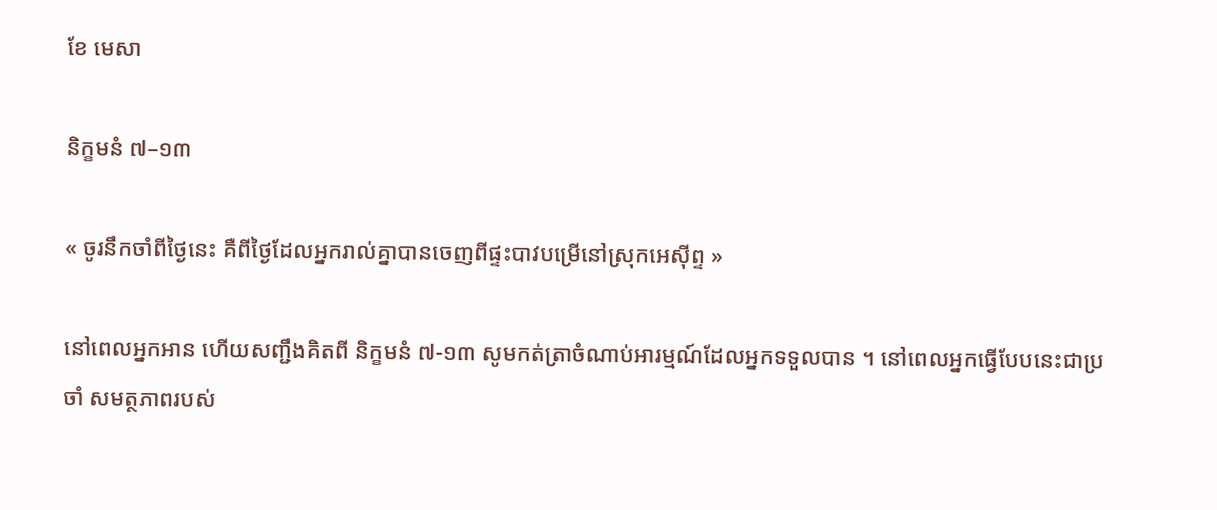ខែ មេសា

និក្ខមនំ ៧–១៣

« ចូរនឹកចាំពីថ្ងៃនេះ គឺពីថ្ងៃដែលអ្នករាល់គ្នាបានចេញពីផ្ទះបាវបម្រើនៅស្រុកអេស៊ីព្ទ »

នៅពេលអ្នកអាន ហើយសញ្ជឹងគិតពី និក្ខមនំ ៧-១៣ សូមកត់ត្រាចំណាប់អារម្មណ៍ដែលអ្នកទទួលបាន ។ នៅពេលអ្នកធ្វើបែបនេះជាប្រចាំ សមត្ថភាពរបស់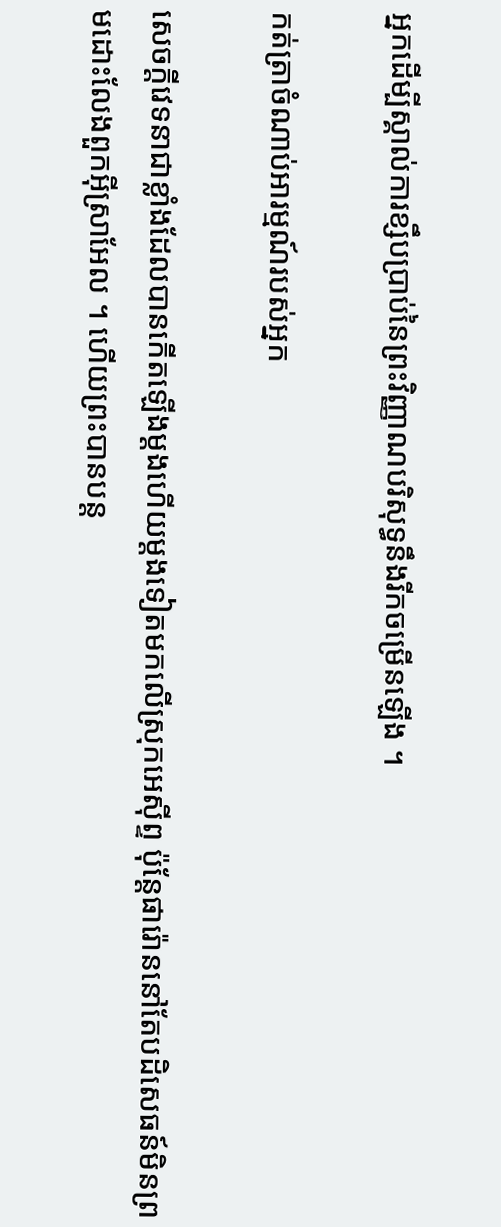អ្នកដើម្បីស្គាល់ការខ្សឹបប្រាប់នៃព្រះវិញ្ញាណបរិសុទ្ធនឹងរីកចម្រើនឡើង ។

កត់ត្រាចំណាប់អារម្មណ៍របស់អ្នក

សេចក្ដីវេទនាជាខ្លាំងដែលបានកើតឡើងម្ដងហើយម្ដងទៀតមកលើស្រុកអេស៊ីព្ទ ប៉ុន្តែផារ៉ោននៅតែបដិសេធន៍មិនព្រមដោះលែងពួកអ៊ីស្រាអែល ។ ហើយព្រះបានបន្ត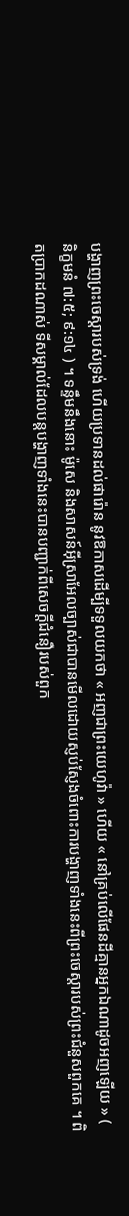បង្ហាញព្រះចេស្តារបស់ទ្រង់ ហើយប្រទានដល់ផារ៉ោន នូវឱកាសដើម្បីទទួលយកថា « អញជាព្រះយេហូវ៉ា » ហើយ « នៅគ្រប់លើផែនដីគ្មានអ្នកឯណាដូចអញឡើយ » ( និក្ខមនំ ៧:៥; ៩:១៤ ) ។ ទន្ទឹមនឹងនោះ ម៉ូសេ និងសាសន៍អ៊ីស្រាអែលច្បាស់ជាបានមើលដោយស្ញប់ស្ញែងចំពោះការបង្ហាញទាំងនេះពីព្រះចេស្តារបស់ព្រះជំនួសពួកគេ ។ ពិតប្រាកដណាស់ ទីសម្គាល់ដែលបន្តបង្ហាញទាំងនេះបានបញ្ជាក់ពីសេចក្តីជំនឿរបស់ពួក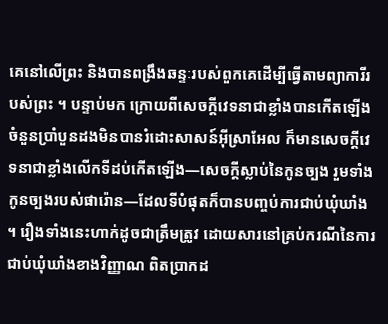គេនៅលើព្រះ និងបានពង្រឹងឆន្ទៈរបស់ពួកគេដើម្បីធ្វើតាមព្យាការីរបស់ព្រះ ។ បន្ទាប់មក ក្រោយពីសេចក្តីវេទនាជាខ្លាំងបានកើតឡើងចំនួនប្រាំបួនដងមិនបានរំដោះសាសន៍អ៊ីស្រាអែល ក៏មានសេចក្តីវេទនាជាខ្លាំងលើកទីដប់កើតឡើង—សេចក្តីស្លាប់នៃកូនច្បង រួមទាំងកូនច្បងរបស់ផារ៉ោន—ដែលទីបំផុតក៏បានបញ្ចប់ការជាប់ឃុំឃាំង ។ រឿងទាំងនេះហាក់ដូចជាត្រឹមត្រូវ ដោយសារនៅគ្រប់ករណីនៃការជាប់ឃុំឃាំងខាងវិញ្ញាណ ពិតប្រាកដ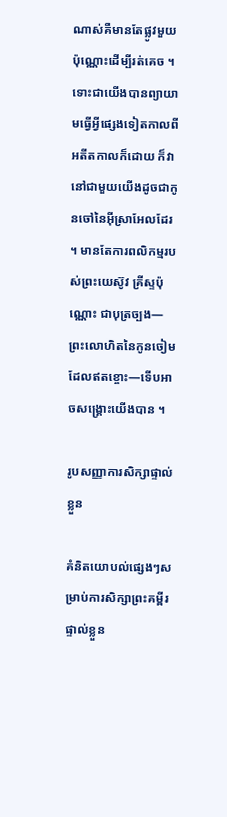ណាស់គឺមានតែផ្លូវមួយប៉ុណ្ណោះដើម្បីរត់គេច ។ ទោះជាយើងបានព្យាយាមធ្វើអ្វីផ្សេងទៀតកាលពីអតីតកាលក៏ដោយ ក៏វានៅជាមួយយើងដូចជាកូនចៅនៃអ៊ីស្រាអែលដែរ ។ មានតែការពលិកម្មរបស់ព្រះយេស៊ូវ គ្រីស្ទប៉ុណ្ណោះ ជាបុត្រច្បង—ព្រះលោហិតនៃកូនចៀមដែលឥតខ្ចោះ—ទើបអាចសង្រ្គោះយើងបាន ។

រូបសញ្ញាការសិក្សាផ្ទាល់ខ្លួន

គំនិតយោបល់ផ្សេងៗសម្រាប់ការសិក្សាព្រះគម្ពីរផ្ទាល់ខ្លួន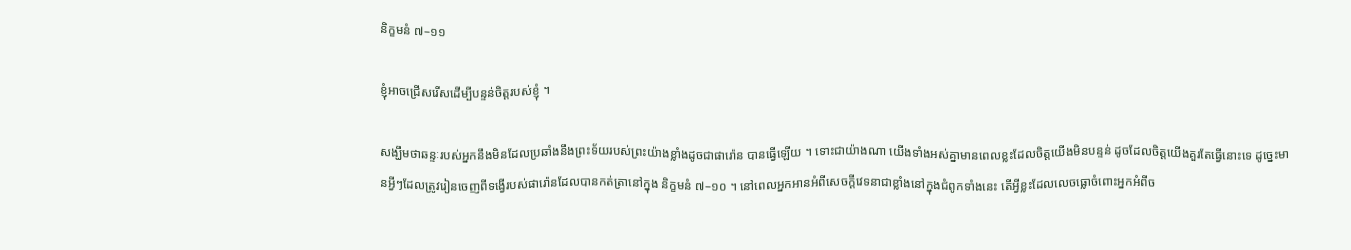និក្ខមនំ ៧–១១

ខ្ញុំអាចជ្រើសរើសដើម្បីបន្ទន់ចិត្តរបស់ខ្ញុំ ។

សង្ឃឹមថាឆន្ទៈរបស់អ្នកនឹងមិនដែលប្រឆាំងនឹងព្រះទ័យរបស់ព្រះយ៉ាងខ្លាំងដូចជាផារ៉ោន បានធ្វើឡើយ ។ ទោះជាយ៉ាងណា យើងទាំងអស់គ្នាមានពេលខ្លះដែលចិត្តយើងមិនបន្ទន់ ដូចដែលចិត្តយើងគួរតែធ្វើនោះទេ ដូច្នេះមានអ្វីៗដែលត្រូវរៀនចេញពីទង្វើរបស់ផារ៉ោនដែលបានកត់ត្រានៅក្នុង និក្ខមនំ ៧–១០ ។ នៅពេលអ្នកអានអំពីសេចក្តីវេទនាជាខ្លាំងនៅក្នុងជំពូកទាំងនេះ តើអ្វីខ្លះដែលលេចធ្លោចំពោះអ្នកអំពីច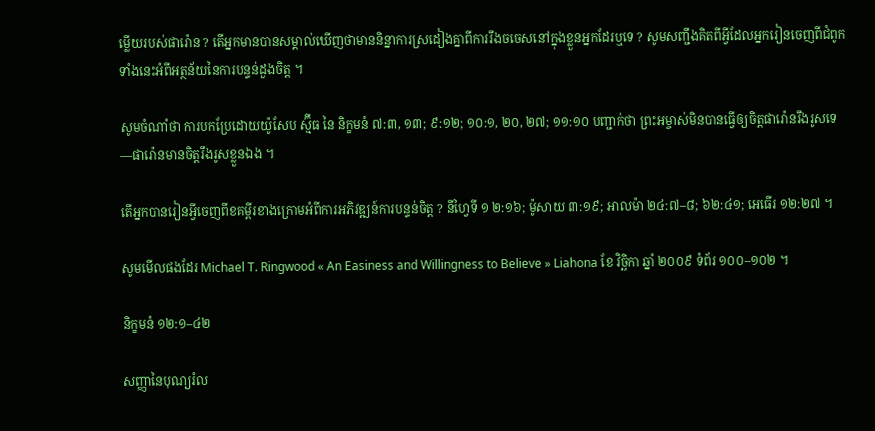ម្លើយរបស់ផារ៉ោន ? តើអ្នកមានបានសម្គាល់ឃើញថាមាននិន្នាការស្រដៀងគ្នាពីការរឹងចចេសនៅក្នុងខ្លួនអ្នកដែរឬទេ ? សូមសញ្ជឹងគិតពីអ្វីដែលអ្នករៀនចេញពីជំពូកទាំងនេះអំពីអត្ថន័យនៃការបន្ទន់ដួងចិត្ត ។

សូមចំណាំថា ការបកប្រែដោយយ៉ូសែប ស្ម៊ីធ នៃ និក្ខមនំ ៧:៣, ១៣; ៩:១២; ១០:១, ២០, ២៧; ១១:១០ បញ្ជាក់ថា ព្រះអម្ចាស់មិនបានធ្វើឲ្យចិត្តផារ៉ោនរឹងរូសទេ —ផារ៉ោនមានចិត្តរឹងរូសខ្លួនឯង ។

តើអ្នកបានរៀនអ្វីចេញពីខគម្ពីរខាងក្រោមអំពីការអភិវឌ្ឍន៍ការបន្ទន់ចិត្ត ? នីហ្វៃទី ១ ២:១៦; ម៉ូសាយ ៣:១៩; អាលម៉ា ២៤:៧–៨; ៦២:៤១; អេធើរ ១២:២៧ ។

សូមមើលផងដែរ Michael T. Ringwood « An Easiness and Willingness to Believe » Liahona ខែ វិច្ឆិកា ឆ្នាំ ២០០៩ ទំព័រ ១០០–១០២ ។

និក្ខមនំ ១២:១–៤២

សញ្ញានៃបុណ្យរំល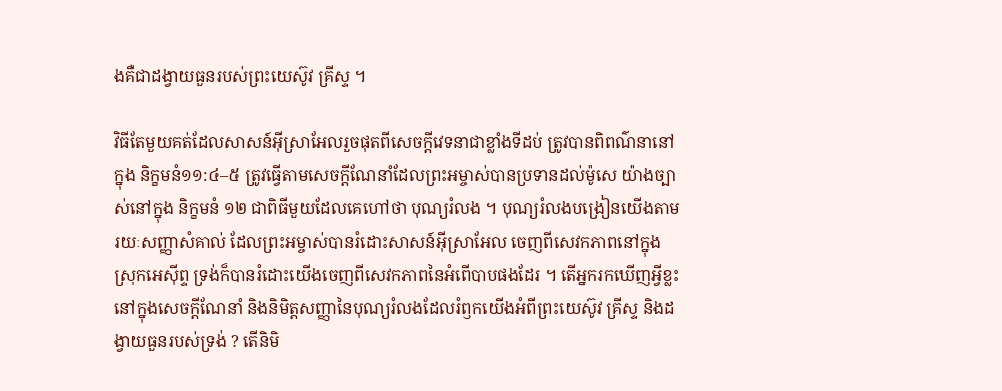ងគឺជាដង្វាយធួនរបស់ព្រះយេស៊ូវ គ្រីស្ទ ។

វិធីតែមួយគត់ដែលសាសន៍អ៊ីស្រាអែលរួចផុតពីសេចក្តីវេទនាជាខ្លាំងទីដប់ ត្រូវបានពិពណ៌នានៅក្នុង និក្ខមនំ១១:៤–៥ ត្រូវធ្វើតាមសេចក្តីណែនាំដែលព្រះអម្ចាស់បានប្រទានដល់ម៉ូសេ យ៉ាងច្បាស់នៅក្នុង និក្ខមនំ ១២ ជាពិធីមួយដែលគេហៅថា បុណ្យរំលង ។ បុណ្យរំលងបង្រៀនយើងតាមរយៈសញ្ញាសំគាល់ ដែលព្រះអម្ចាស់បានរំដោះសាសន៍អ៊ីស្រាអែល ចេញពីសេវកភាពនៅក្នុងស្រុកអេស៊ីព្ទ ទ្រង់ក៏បានរំដោះយើងចេញពីសេវកភាពនៃអំពើបាបផងដែរ ។ តើអ្នករកឃើញអ្វីខ្លះនៅក្នុងសេចក្តីណែនាំ និងនិមិត្តសញ្ញានៃបុណ្យរំលងដែលរំឭកយើងអំពីព្រះយេស៊ូវ គ្រីស្ទ និងដង្វាយធួនរបស់ទ្រង់ ? តើនិមិ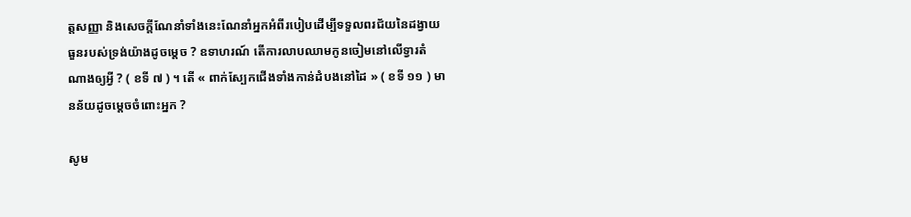ត្តសញ្ញា និងសេចក្តីណែនាំទាំងនេះណែនាំអ្នកអំពីរបៀបដើម្បីទទួលពរជ័យនៃដង្វាយធួនរបស់ទ្រង់យ៉ាងដូចម្តេច ? ឧទាហរណ៍ តើការលាបឈាមកូនចៀមនៅលើទ្វារតំណាងឲ្យអ្វី ? ( ខទី ៧ ) ។ តើ « ពាក់ស្បែកជើងទាំងកាន់ដំបងនៅដៃ » ( ខទី ១១ ) មានន័យដូចម្ដេចចំពោះអ្នក ?

សូម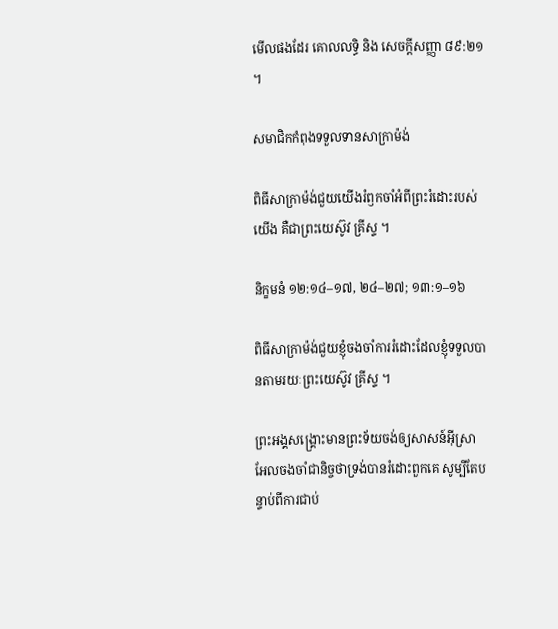មើលផងដែរ គោលលទ្ធិ និង សេចក្ដីសញ្ញា ៨៩:២១ ។

សមាជិកកំពុងទទួលទានសាក្រាម៉ង់

ពិធីសាក្រាម៉ង់ជួយយើងរំឭកចាំអំពីព្រះរំដោះរបស់យើង គឺជាព្រះយេស៊ូវ គ្រីស្ទ ។

និក្ខមនំ ១២:១៤–១៧, ២៤–២៧; ១៣:១–១៦

ពិធីសាក្រាម៉ង់ជួយខ្ញុំចងចាំការរំដោះដែលខ្ញុំទទួលបានតាមរយៈព្រះយេស៊ូវ គ្រីស្ទ ។

ព្រះអង្គសង្រ្គោះមានព្រះទ័យចង់ឲ្យសាសន៍អ៊ីស្រាអែលចងចាំជានិច្ចថាទ្រង់បានរំដោះពួកគេ សូម្បីតែបន្ទាប់ពីការជាប់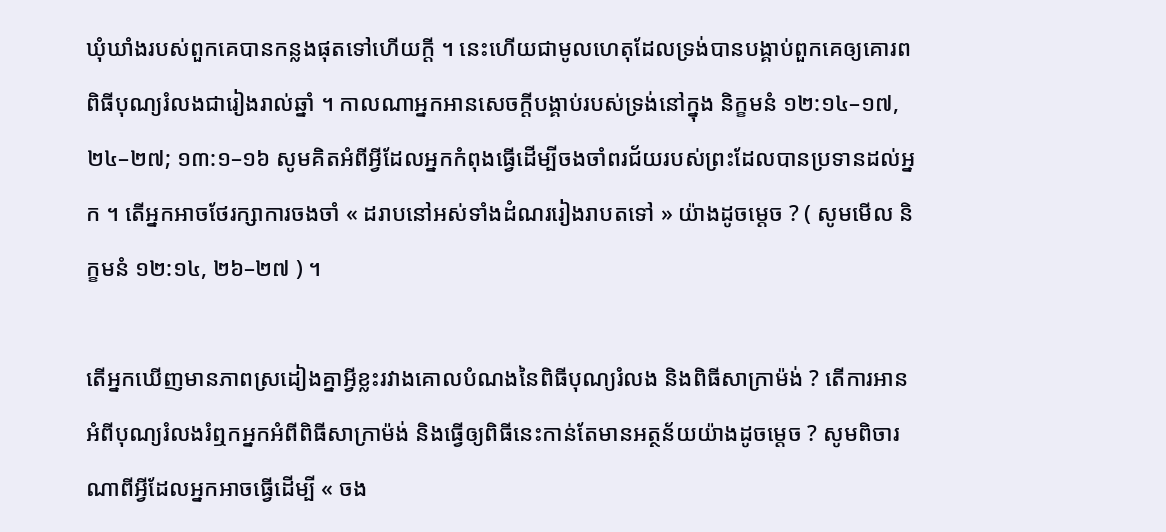ឃុំឃាំងរបស់ពួកគេបានកន្លងផុតទៅហើយក្តី ។ នេះហើយជាមូលហេតុដែលទ្រង់បានបង្គាប់ពួកគេឲ្យគោរពពិធីបុណ្យរំលងជារៀងរាល់ឆ្នាំ ។ កាលណាអ្នកអានសេចក្តីបង្គាប់របស់ទ្រង់នៅក្នុង និក្ខមនំ ១២:១៤–១៧, ២៤–២៧; ១៣:១–១៦ សូមគិតអំពីអ្វីដែលអ្នកកំពុងធ្វើដើម្បីចងចាំពរជ័យរបស់ព្រះដែលបានប្រទានដល់អ្នក ។ តើអ្នកអាចថែរក្សាការចងចាំ « ដរាបនៅអស់ទាំងដំណររៀងរាបតទៅ » យ៉ាងដូចម្តេច ? ( សូមមើល និក្ខមនំ ១២:១៤, ២៦–២៧ ) ។

តើអ្នកឃើញមានភាពស្រដៀងគ្នាអ្វីខ្លះរវាងគោលបំណងនៃពិធីបុណ្យរំលង និងពិធីសាក្រាម៉ង់ ? តើការអានអំពីបុណ្យរំលងរំឮកអ្នកអំពីពិធីសាក្រាម៉ង់ និងធ្វើឲ្យពិធីនេះកាន់តែមានអត្ថន័យយ៉ាងដូចម្តេច ? សូមពិចារណាពីអ្វីដែលអ្នកអាចធ្វើដើម្បី « ចង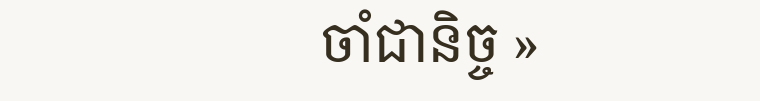ចាំជានិច្ច »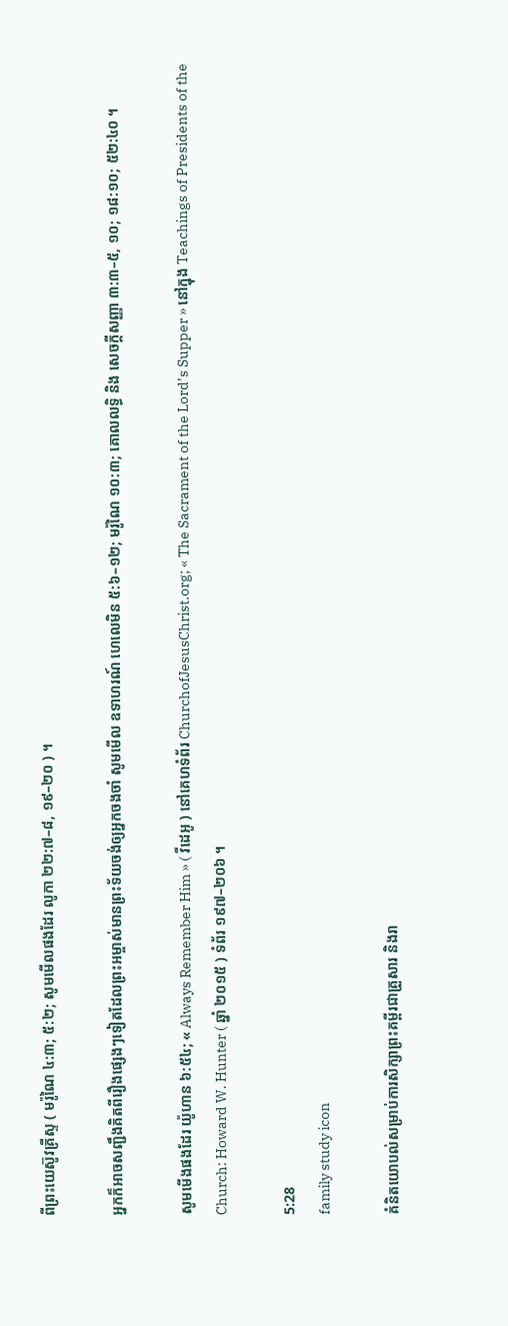ពីព្រះយេស៊ូវគ្រីស្ទ ( មរ៉ូណៃ ៤:៣; ៥:២; សូមមើលផងដែរ លូកា ២២:៧–៨, ១៩–២០ ) ។

អ្នកក៏អាចសញ្ជឹងគិតពីរឿងផ្សេងៗទៀតដែលព្រះអម្ចាស់មានព្រះទ័យចង់ឲ្យអ្នកចងចាំ សូមមើល ឧទាហរណ៍ ហេលេមិន ៥:៦–១២; មរ៉ូណៃ ១០:៣; គោលលទ្ធិ និង សេចក្តីសញ្ញា ៣:៣–៥, ១០; ១៨:១០; ៥២:៤០ ។

សូមមើងផងដែរ យ៉ូហាន ៦:៥៤; « Always Remember Him » ( វីដេអូ ) នៅគេហទំព័រ ChurchofJesusChrist.org; « The Sacrament of the Lord’s Supper » នៅក្នុង Teachings of Presidents of the Church: Howard W. Hunter ( ឆ្នាំ ២០១៥ ) ទំព័រ ១៩៧–២០៦ ។

5:28
family study icon

គំនិតយោបល់សម្រាប់ការសិក្សាព្រះគម្ពីរជាគ្រួសារ និងរា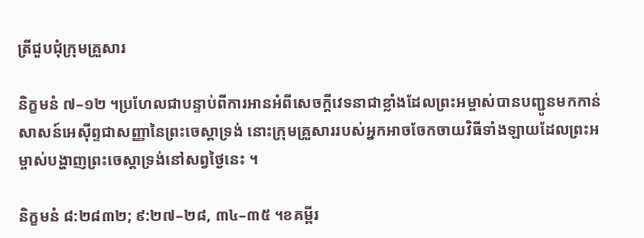ត្រីជួបជុំក្រុមគ្រួសារ

និក្ខមនំ ៧–១២ ។ប្រហែលជាបន្ទាប់ពីការអានអំពីសេចក្តីវេទនាជាខ្លាំងដែលព្រះអម្ចាស់បានបញ្ជូនមកកាន់សាសន៍អេស៊ីព្ទជាសញ្ញានៃព្រះចេស្តាទ្រង់ នោះក្រុមគ្រួសាររបស់អ្នកអាចចែកចាយវិធីទាំងឡាយដែលព្រះអម្ចាស់បង្ហាញព្រះចេស្តាទ្រង់នៅសព្វថ្ងៃនេះ ។

និក្ខមនំ ៨:២៨៣២; ៩:២៧–២៨, ៣៤–៣៥ ។ខគម្ពីរ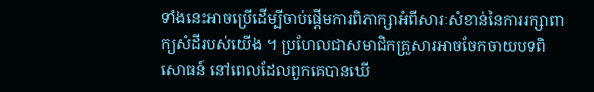ទាំងនេះអាចប្រើដើម្បីចាប់ផ្តើមការពិភាក្សាអំពីសារៈសំខាន់នៃការរក្សាពាក្យសំដីរបស់យើង ។ ប្រហែលជាសមាជិកគ្រួសារអាចចែកចាយបទពិសោធន៍ នៅពេលដែលពួកគេបានឃើ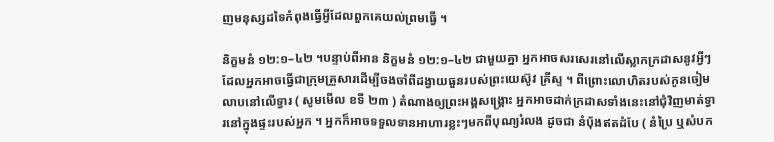ញមនុស្សដទៃកំពុងធ្វើអ្វីដែលពួកគេយល់ព្រមធ្វើ ។

និក្ខមនំ ១២:១–៤២ ។បន្ទាប់ពីអាន និក្ខមនំ ១២:១–៤២ ជាមួយគ្នា អ្នកអាចសរសេរនៅលើស្លាកក្រដាសនូវអ្វីៗដែលអ្នកអាចធ្វើជាក្រុមគ្រួសារដើម្បីចងចាំពីដង្វាយធួនរបស់ព្រះយេស៊ូវ គ្រីស្ទ ។ ពីព្រោះលោហិតរបស់កូនចៀមលាបនៅលើទ្វារ ( សូមមើល ខទី ២៣ ) តំណាងឲ្យព្រះអង្គសង្រ្គោះ អ្នកអាចដាក់ក្រដាសទាំងនេះនៅជុំវិញមាត់ទ្វារនៅក្នុងផ្ទះរបស់អ្នក ។ អ្នកក៏អាចទទួលទានអាហារខ្លះៗមកពីបុណ្យរំលង ដូចជា នំបុ័ងឥតដំបែ ( នំប្រៃ ឬសំបក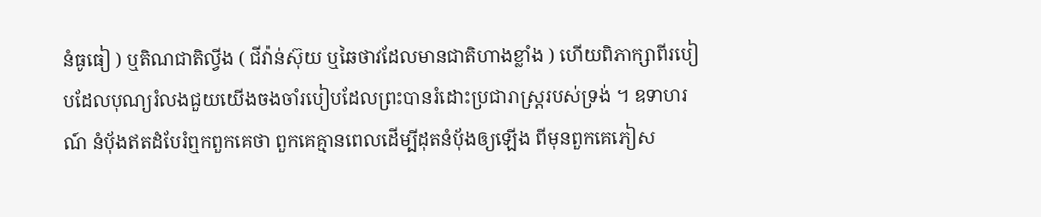នំធូធៀ ) ឬតិណជាតិល្វីង ( ជីវ៉ាន់ស៊ុយ ឬឆៃថាវដែលមានជាតិហាងខ្លាំង ) ហើយពិភាក្សាពីរបៀបដែលបុណ្យរំលងជួយយើងចងចាំរបៀបដែលព្រះបានរំដោះប្រជារាស្រ្តរបស់ទ្រង់ ។ ឧទាហរណ៍ នំបុ័ងឥតដំបែរំឮកពួកគេថា ពួកគេគ្មានពេលដើម្បីដុតនំបុ័ងឲ្យឡើង ពីមុនពួកគេភៀស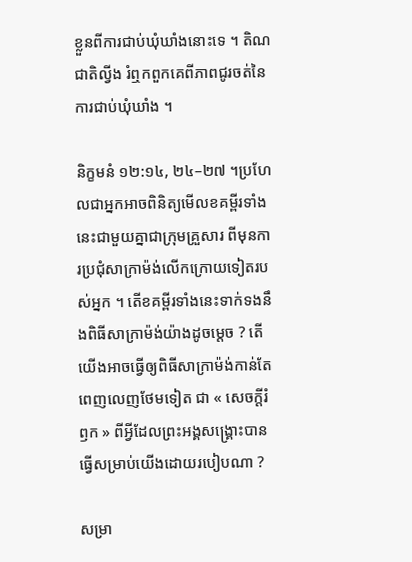ខ្លួនពីការជាប់ឃុំឃាំងនោះទេ ។ តិណជាតិល្វីង រំឮកពួកគេពីភាពជូរចត់នៃការជាប់ឃុំឃាំង ។

និក្ខមនំ ១២:១៤, ២៤–២៧ ។ប្រហែលជាអ្នកអាចពិនិត្យមើលខគម្ពីរទាំងនេះជាមួយគ្នាជាក្រុមគ្រួសារ ពីមុនការប្រជុំសាក្រាម៉ង់លើកក្រោយទៀតរបស់អ្នក ។ តើខគម្ពីរទាំងនេះទាក់ទងនឹងពិធីសាក្រាម៉ង់យ៉ាងដូចម្តេច ? តើយើងអាចធ្វើឲ្យពិធីសាក្រាម៉ង់កាន់តែពេញលេញថែមទៀត ជា « សេចក្តីរំឭក » ពីអ្វីដែលព្រះអង្គសង្រ្គោះបានធ្វើសម្រាប់យើងដោយរបៀបណា ?

សម្រា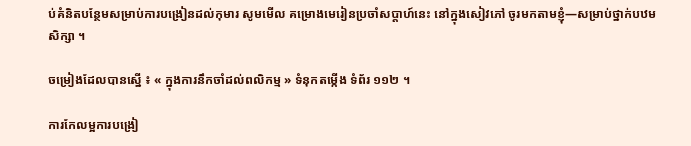ប់គំនិតបន្ថែមសម្រាប់ការបង្រៀនដល់កុមារ សូមមើល គម្រោងមេរៀនប្រចាំសប្ដាហ៍នេះ នៅក្នុងសៀវភៅ ចូរមកតាមខ្ញុំ—សម្រាប់ថ្នាក់បឋមសិក្សា ។

ចម្រៀងដែលបានស្នើ ៖ « ក្នុងការនឹកចាំដល់ពលិកម្ម » ទំនុកតម្កើង ទំព័រ ១១២ ។

ការកែលម្អការបង្រៀ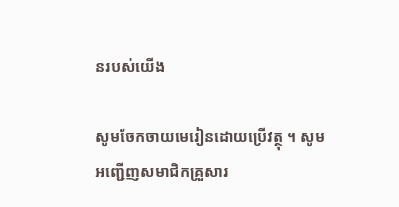នរបស់យើង

សូមចែកចាយមេរៀនដោយប្រើវត្ថុ ។ សូមអញ្ជើញសមាជិកគ្រួសារ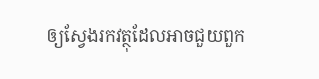ឲ្យស្វែងរកវត្ថុដែលអាចជួយពួក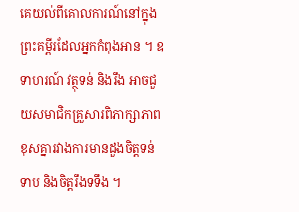គេយល់ពីគោលការណ៍នៅក្នុងព្រះគម្ពីរដែលអ្នកកំពុងអាន ។ ឧទាហរណ៍ វត្ថុទន់ និងរឹង អាចជួយសមាជិកគ្រួសារពិភាក្សាភាពខុសគ្នារវាងការមានដួងចិត្តទន់ទាប និងចិត្តរឹងទទឹង ។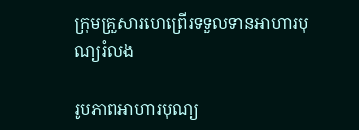ក្រុមគ្រួសារហេព្រើរទទួលទានអាហារបុណ្យរំលង

រូបភាពអាហារបុណ្យ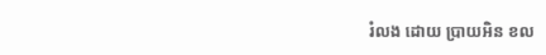រំលង ដោយ ប្រាយអិន ខល